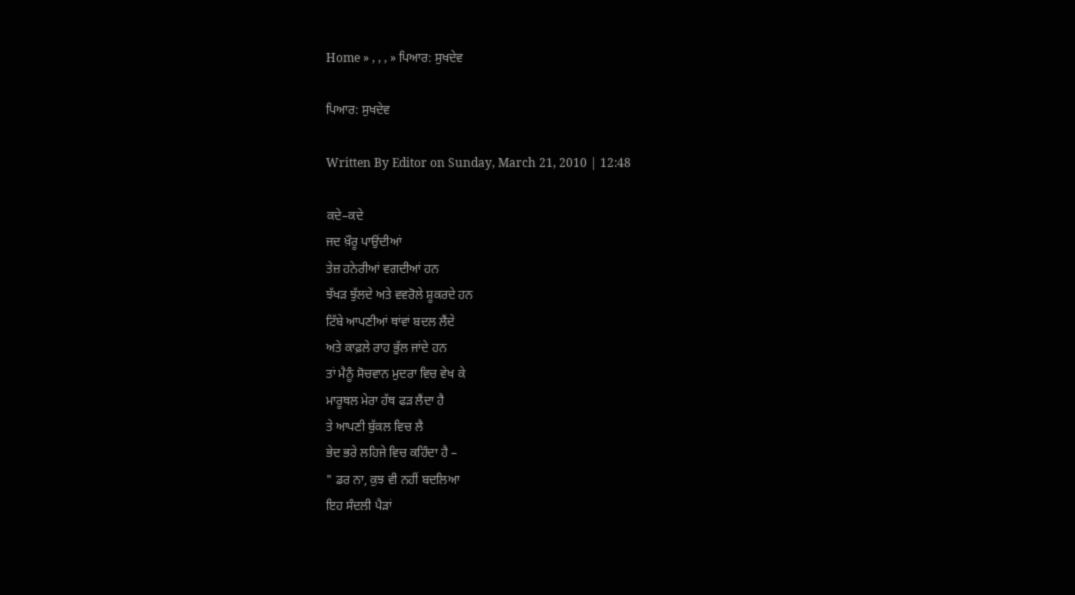Home » , , , » ਪਿਆਰ: ਸੁਖਦੇਵ

ਪਿਆਰ: ਸੁਖਦੇਵ

Written By Editor on Sunday, March 21, 2010 | 12:48

ਕਦੇ–ਕਦੇ
ਜਦ ਖ਼ੌਰੂ ਪਾਉਂਦੀਆਂ
ਤੇਜ਼ ਹਨੇਰੀਆਂ ਵਗਦੀਆਂ ਹਨ
ਝੱਖੜ ਝੁੱਲਦੇ ਅਤੇ ਵਵਰੋਲੇ ਸ਼ੂਕਰਦੇ ਹਨ
ਟਿੱਬੇ ਆਪਣੀਆਂ ਥਾਂਵਾਂ ਬਦਲ ਲੈਂਦੇ
ਅਤੇ ਕਾਫ਼ਲੇ ਰਾਹ ਭੁੱਲ ਜਾਂਦੇ ਹਨ
ਤਾਂ ਮੈਨੂੰ ਸੋਚਵਾਨ ਮੁਦਰਾ ਵਿਚ ਵੇਖ ਕੇ
ਮਾਰੂਥਲ ਮੇਰਾ ਹੱਥ ਫੜ ਲੈਂਦਾ ਹੈ
ਤੇ ਆਪਣੀ ਬੁੱਕਲ ਵਿਚ ਲੈ
ਭੇਦ ਭਰੇ ਲਹਿਜੇ ਵਿਚ ਕਹਿੰਦਾ ਹੈ –
" ਡਰ ਨਾ, ਕੁਝ ਵੀ ਨਹੀਂ ਬਦਲਿਆ
ਇਹ ਸੰਦਲੀ ਪੈੜਾਂ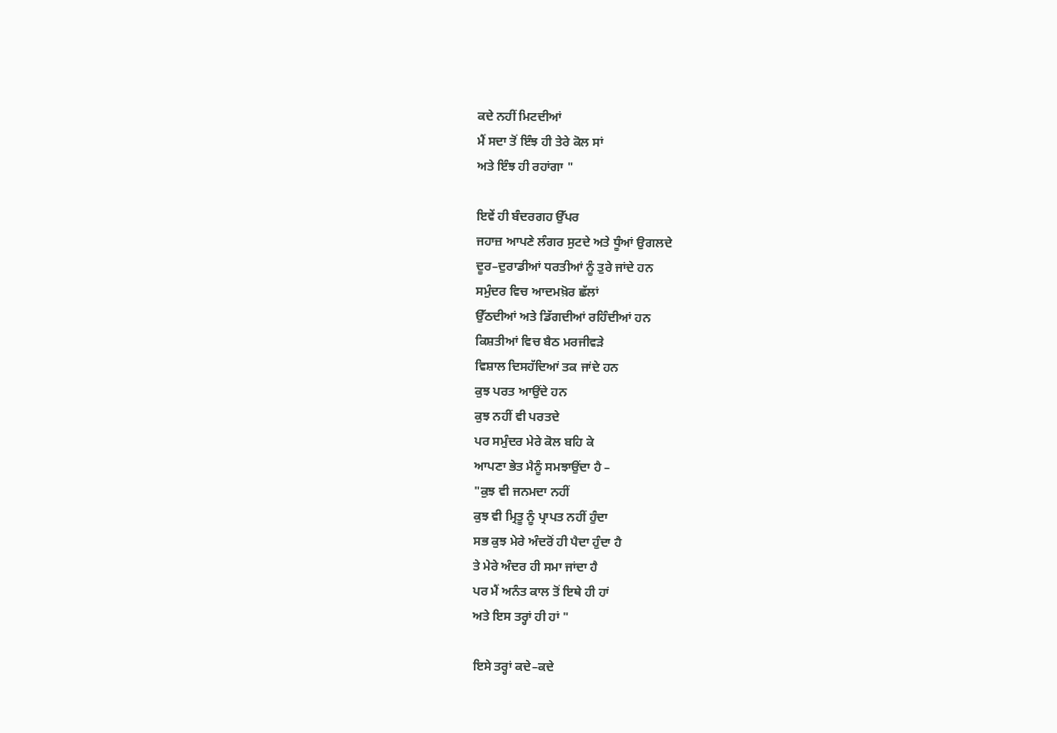ਕਦੇ ਨਹੀਂ ਮਿਟਦੀਆਂ
ਮੈਂ ਸਦਾ ਤੋਂ ਇੰਝ ਹੀ ਤੇਰੇ ਕੋਲ ਸਾਂ
ਅਤੇ ਇੰਝ ਹੀ ਰਹਾਂਗਾ "

ਇਵੇਂ ਹੀ ਬੰਦਰਗਹ ਉੱਪਰ
ਜਹਾਜ਼ ਆਪਣੇ ਲੰਗਰ ਸੁਟਦੇ ਅਤੇ ਧੂੰਆਂ ਉਗਲਦੇ
ਦੂਰ–ਦੁਰਾਡੀਆਂ ਧਰਤੀਆਂ ਨੂੰ ਤੁਰੇ ਜਾਂਦੇ ਹਨ
ਸਮੁੰਦਰ ਵਿਚ ਆਦਮਖ਼ੋਰ ਛੱਲਾਂ
ਉੱਠਦੀਆਂ ਅਤੇ ਡਿੱਗਦੀਆਂ ਰਹਿੰਦੀਆਂ ਹਨ
ਕਿਸ਼ਤੀਆਂ ਵਿਚ ਬੈਠ ਮਰਜੀਵੜੇ
ਵਿਸ਼ਾਲ ਦਿਸਹੱਦਿਆਂ ਤਕ ਜਾਂਦੇ ਹਨ
ਕੁਝ ਪਰਤ ਆਉਂਦੇ ਹਨ
ਕੁਝ ਨਹੀਂ ਵੀ ਪਰਤਦੇ
ਪਰ ਸਮੁੰਦਰ ਮੇਰੇ ਕੋਲ ਬਹਿ ਕੇ
ਆਪਣਾ ਭੇਤ ਮੈਨੂੰ ਸਮਝਾਉਂਦਾ ਹੈ –
"ਕੁਝ ਵੀ ਜਨਮਦਾ ਨਹੀਂ
ਕੁਝ ਵੀ ਮ੍ਰਿਤੂ ਨੂੰ ਪ੍ਰਾਪਤ ਨਹੀਂ ਹੁੰਦਾ
ਸਭ ਕੁਝ ਮੇਰੇ ਅੰਦਰੋਂ ਹੀ ਪੈਦਾ ਹੁੰਦਾ ਹੈ
ਤੇ ਮੇਰੇ ਅੰਦਰ ਹੀ ਸਮਾ ਜਾਂਦਾ ਹੈ
ਪਰ ਮੈਂ ਅਨੰਤ ਕਾਲ ਤੋਂ ਇਥੇ ਹੀ ਹਾਂ
ਅਤੇ ਇਸ ਤਰ੍ਹਾਂ ਹੀ ਹਾਂ "

ਇਸੇ ਤਰ੍ਹਾਂ ਕਦੇ–ਕਦੇ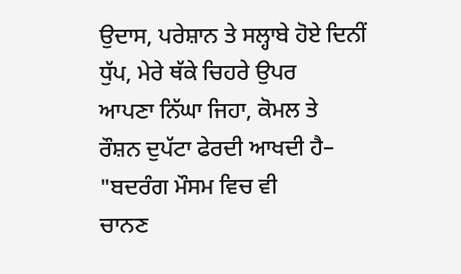ਉਦਾਸ, ਪਰੇਸ਼ਾਨ ਤੇ ਸਲ੍ਹਾਬੇ ਹੋਏ ਦਿਨੀਂ
ਧੁੱਪ, ਮੇਰੇ ਥੱਕੇ ਚਿਹਰੇ ਉਪਰ
ਆਪਣਾ ਨਿੱਘਾ ਜਿਹਾ, ਕੋਮਲ ਤੇ
ਰੌਸ਼ਨ ਦੁਪੱਟਾ ਫੇਰਦੀ ਆਖਦੀ ਹੈ–
"ਬਦਰੰਗ ਮੌਸਮ ਵਿਚ ਵੀ
ਚਾਨਣ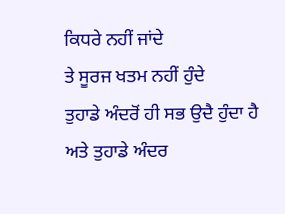ਕਿਧਰੇ ਨਹੀਂ ਜਾਂਦੇ
ਤੇ ਸੂਰਜ ਖਤਮ ਨਹੀਂ ਹੁੰਦੇ
ਤੁਹਾਡੇ ਅੰਦਰੋਂ ਹੀ ਸਭ ਉਦੈ ਹੁੰਦਾ ਹੈ
ਅਤੇ ਤੁਹਾਡੇ ਅੰਦਰ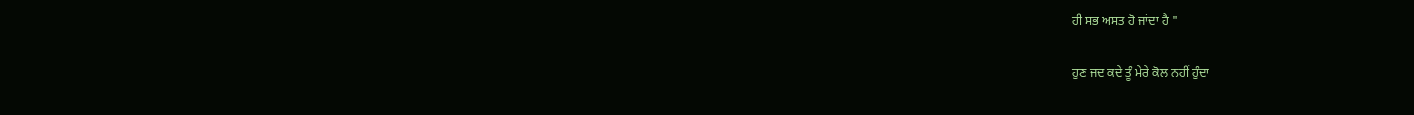ਹੀ ਸਭ ਅਸਤ ਹੋ ਜਾਂਦਾ ਹੈ "

ਹੁਣ ਜਦ ਕਦੇ ਤੂੰ ਮੇਰੇ ਕੋਲ ਨਹੀਂ ਹੁੰਦਾ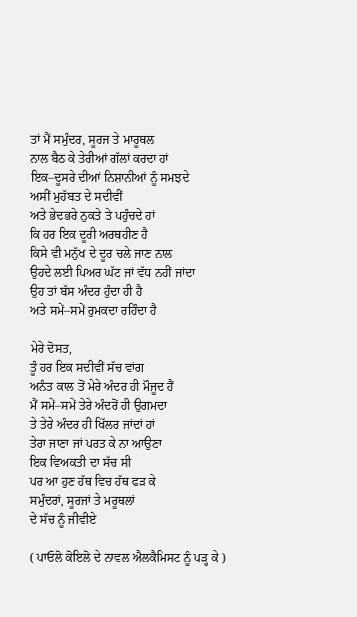ਤਾਂ ਮੈਂ ਸਮੁੰਦਰ, ਸੂਰਜ ਤੇ ਮਾਰੂਥਲ
ਨਾਲ ਬੈਠ ਕੇ ਤੇਰੀਆਂ ਗੱਲਾਂ ਕਰਦਾ ਹਾਂ
ਇਕ–ਦੂਸਰੇ ਦੀਆਂ ਨਿਸ਼ਾਨੀਆਂ ਨੂੰ ਸਮਝਦੇ
ਅਸੀਂ ਮੁਹੱਬਤ ਦੇ ਸਦੀਵੀਂ
ਅਤੇ ਭੇਦਭਰੇ ਨੁਕਤੇ ਤੇ ਪਹੁੰਚਦੇ ਹਾਂ
ਕਿ ਹਰ ਇਕ ਦੂਰੀ ਅਰਥਹੀਣ ਹੈ
ਕਿਸੇ ਵੀ ਮਨੁੱਖ ਦੇ ਦੂਰ ਚਲੇ ਜਾਣ ਨਾਲ
ਉਹਦੇ ਲਈ ਪਿਅਰ ਘੱਟ ਜਾਂ ਵੱਧ ਨਹੀਂ ਜਾਂਦਾ
ਉਹ ਤਾਂ ਬੱਸ ਅੰਦਰ ਹੁੰਦਾ ਹੀ ਹੈ
ਅਤੇ ਸਮੇਂ–ਸਮੇਂ ਰੁਮਕਦਾ ਰਹਿੰਦਾ ਹੈ

ਮੇਰੇ ਦੋਸਤ,
ਤੂੰ ਹਰ ਇਕ ਸਦੀਵੀਂ ਸੱਚ ਵਾਂਗ
ਅਨੰਤ ਕਾਲ ਤੋਂ ਮੇਰੇ ਅੰਦਰ ਹੀ ਮੌਜੂਦ ਹੈਂ
ਮੈਂ ਸਮੇਂ–ਸਮੇਂ ਤੇਰੇ ਅੰਦਰੋਂ ਹੀ ਉਗਮਦਾ
ਤੇ ਤੇਰੇ ਅੰਦਰ ਹੀ ਖਿੱਲਰ ਜਾਂਦਾਂ ਹਾਂ
ਤੇਰਾ ਜਾਣਾ ਜਾਂ ਪਰਤ ਕੇ ਨਾ ਆਉਣਾ
ਇਕ ਵਿਅਕਤੀ ਦਾ ਸੱਚ ਸੀ
ਪਰ ਆ ਹੁਣ ਹੱਥ ਵਿਚ ਹੱਥ ਫੜ ਕੇ
ਸਮੁੰਦਰਾਂ, ਸੂਰਜਾਂ ਤੇ ਮਰੂਥਲਾਂ
ਦੇ ਸੱਚ ਨੂੰ ਜੀਵੀਏ

( ਪਾਓਲੋ ਕੋਇਲੋ ਦੇ ਨਾਵਲ ਐਲਕੈਮਿਸਟ ਨੂੰ ਪੜ੍ਹ ਕੇ )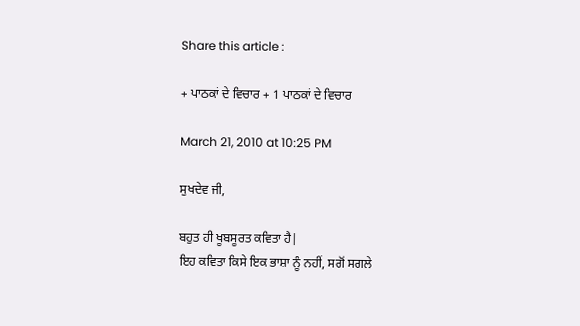Share this article :

+ ਪਾਠਕਾਂ ਦੇ ਵਿਚਾਰ + 1 ਪਾਠਕਾਂ ਦੇ ਵਿਚਾਰ

March 21, 2010 at 10:25 PM

ਸੁਖਦੇਵ ਜੀ,

ਬਹੁਤ ਹੀ ਖੂਬਸੂਰਤ ਕਵਿਤਾ ਹੈ|
ਇਹ ਕਵਿਤਾ ਕਿਸੇ ਇਕ ਭਾਸ਼ਾ ਨੂੰ ਨਹੀਂ, ਸਗੋਂ ਸਗਲੇ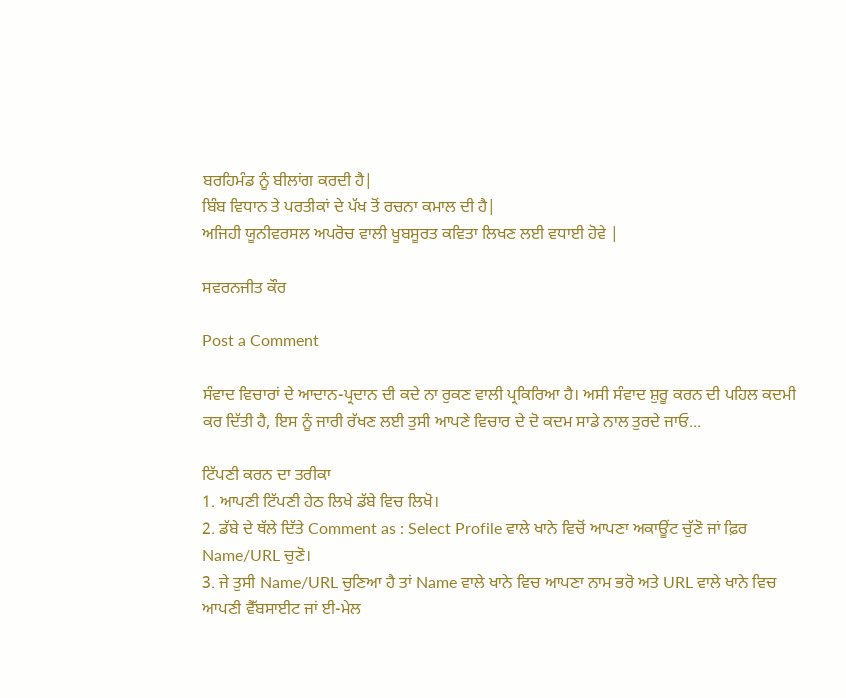ਬਰਹਿਮੰਡ ਨੂੰ ਬੀਲਾਂਗ ਕਰਦੀ ਹੈ|
ਬਿੰਬ ਵਿਧਾਨ ਤੇ ਪਰਤੀਕਾਂ ਦੇ ਪੱਖ ਤੋਂ ਰਚਨਾ ਕਮਾਲ ਦੀ ਹੈ|
ਅਜਿਹੀ ਯੂਨੀਵਰਸਲ ਅਪਰੋਚ ਵਾਲੀ ਖੂਬਸੂਰਤ ਕਵਿਤਾ ਲਿਖਣ ਲਈ ਵਧਾਈ ਹੋਵੇ |

ਸਵਰਨਜੀਤ ਕੌਰ

Post a Comment

ਸੰਵਾਦ ਵਿਚਾਰਾਂ ਦੇ ਆਦਾਨ-ਪ੍ਰਦਾਨ ਦੀ ਕਦੇ ਨਾ ਰੁਕਣ ਵਾਲੀ ਪ੍ਰਕਿਰਿਆ ਹੈ। ਅਸੀ ਸੰਵਾਦ ਸ਼ੁਰੂ ਕਰਨ ਦੀ ਪਹਿਲ ਕਦਮੀ ਕਰ ਦਿੱਤੀ ਹੈ, ਇਸ ਨੂੰ ਜਾਰੀ ਰੱਖਣ ਲਈ ਤੁਸੀ ਆਪਣੇ ਵਿਚਾਰ ਦੇ ਦੋ ਕਦਮ ਸਾਡੇ ਨਾਲ ਤੁਰਦੇ ਜਾਓ...

ਟਿੱਪਣੀ ਕਰਨ ਦਾ ਤਰੀਕਾ
1. ਆਪਣੀ ਟਿੱਪਣੀ ਹੇਠ ਲਿਖੇ ਡੱਬੇ ਵਿਚ ਲਿਖੋ।
2. ਡੱਬੇ ਦੇ ਥੱਲੇ ਦਿੱਤੇ Comment as : Select Profile ਵਾਲੇ ਖਾਨੇ ਵਿਚੋਂ ਆਪਣਾ ਅਕਾਊਂਟ ਚੁੱਣੋ ਜਾਂ ਫ਼ਿਰ Name/URL ਚੁਣੋ।
3. ਜੇ ਤੁਸੀ Name/URL ਚੁਣਿਆ ਹੈ ਤਾਂ Name ਵਾਲੇ ਖਾਨੇ ਵਿਚ ਆਪਣਾ ਨਾਮ ਭਰੋ ਅਤੇ URL ਵਾਲੇ ਖਾਨੇ ਵਿਚ ਆਪਣੀ ਵੈੱਬਸਾਈਟ ਜਾਂ ਈ-ਮੇਲ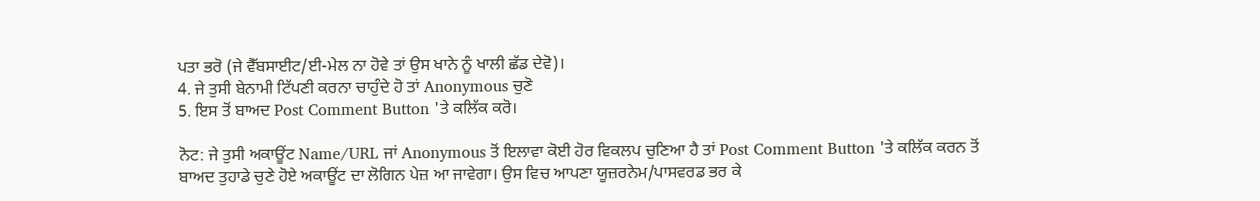ਪਤਾ ਭਰੋ (ਜੇ ਵੈੱਬਸਾਈਟ/ਈ-ਮੇਲ ਨਾ ਹੋਵੇ ਤਾਂ ਉਸ ਖਾਨੇ ਨੂੰ ਖਾਲੀ ਛੱਡ ਦੇਵੋ)।
4. ਜੇ ਤੁਸੀ ਬੇਨਾਮੀ ਟਿੱਪਣੀ ਕਰਨਾ ਚਾਹੁੰਦੇ ਹੋ ਤਾਂ Anonymous ਚੁਣੋ
5. ਇਸ ਤੋਂ ਬਾਅਦ Post Comment Button 'ਤੇ ਕਲਿੱਕ ਕਰੋ।

ਨੋਟ: ਜੇ ਤੁਸੀ ਅਕਾਊਂਟ Name/URL ਜਾਂ Anonymous ਤੋਂ ਇਲਾਵਾ ਕੋਈ ਹੋਰ ਵਿਕਲਪ ਚੁਣਿਆ ਹੈ ਤਾਂ Post Comment Button 'ਤੇ ਕਲਿੱਕ ਕਰਨ ਤੋਂ ਬਾਅਦ ਤੁਹਾਡੇ ਚੁਣੇ ਹੋਏ ਅਕਾਊਂਟ ਦਾ ਲੋਗਿਨ ਪੇਜ਼ ਆ ਜਾਵੇਗਾ। ਉਸ ਵਿਚ ਆਪਣਾ ਯੂਜ਼ਰਨੇਮ/ਪਾਸਵਰਡ ਭਰ ਕੇ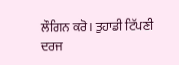ਲੌਗਿਨ ਕਰੋ। ਤੁਹਾਡੀ ਟਿੱਪਣੀ ਦਰਜ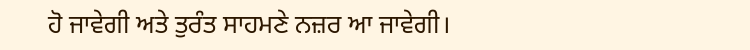ਹੋ ਜਾਵੇਗੀ ਅਤੇ ਤੁਰੰਤ ਸਾਹਮਣੇ ਨਜ਼ਰ ਆ ਜਾਵੇਗੀ।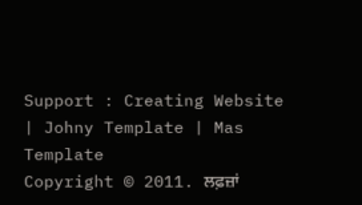Support : Creating Website | Johny Template | Mas Template
Copyright © 2011. ਲਫ਼ਜ਼ਾਂ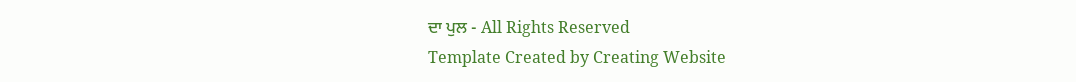ਦਾ ਪੁਲ - All Rights Reserved
Template Created by Creating Website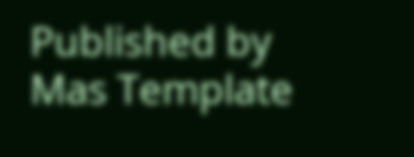Published by Mas Template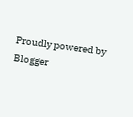Proudly powered by Blogger